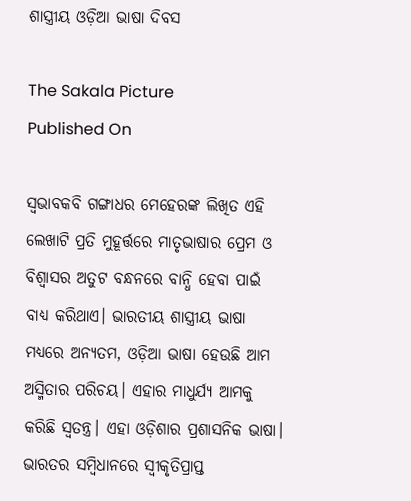ଶାସ୍ତ୍ରୀୟ ଓଡ଼ିଆ ଭାଷା ଦିବସ

The Sakala Picture
Published On

ସ୍ବଭାବକବି ଗଙ୍ଗାଧର ମେହେରଙ୍କ ଲିଖିତ ଏହି ଲେଖାଟି ପ୍ରତି ମୁହୂର୍ତ୍ତରେ ମାତୃଭାଷାର ପ୍ରେମ ଓ ବିଶ୍ବାସର ଅତୁଟ ବନ୍ଧନରେ ବାନ୍ଧି ହେବା ପାଇଁ ବାଧ୍ୟ କରିଥାଏ। ଭାରତୀୟ ଶାସ୍ତ୍ରୀୟ ଭାଷା ମଧ୍ୟରେ ଅନ୍ୟତମ, ଓଡ଼ିଆ ଭାଷା ହେଉଛି ଆମ ଅସ୍ମିତାର ପରିଚୟ। ଏହାର ମାଧୁର୍ଯ୍ୟ ଆମକୁ କରିଛି ସ୍ବତନ୍ତ୍ର। ଏହା ଓଡ଼ିଶାର ପ୍ରଶାସନିକ ଭାଷା। ଭାରତର ସମ୍ବିଧାନରେ ସ୍ବୀକୃତିପ୍ରାପ୍ତ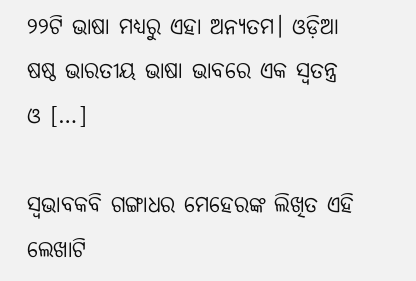୨୨ଟି ଭାଷା ମଧ୍ୟରୁ ଏହା ଅନ୍ୟତମ। ଓଡ଼ିଆ ଷଷ୍ଠ ଭାରତୀୟ ଭାଷା ଭାବରେ ଏକ ସ୍ବତନ୍ତ୍ର ଓ […]

ସ୍ବଭାବକବି ଗଙ୍ଗାଧର ମେହେରଙ୍କ ଲିଖିତ ଏହି ଲେଖାଟି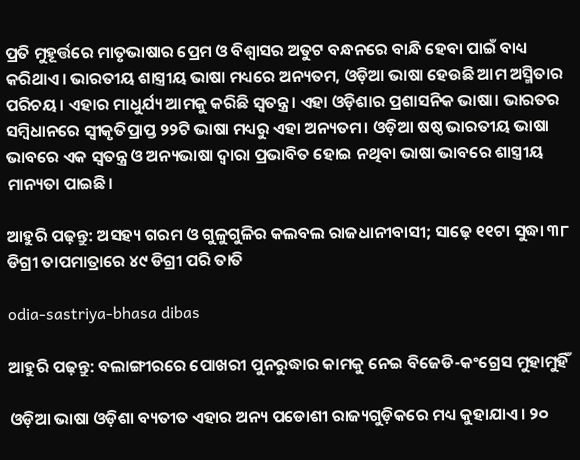ପ୍ରତି ମୁହୂର୍ତ୍ତରେ ମାତୃଭାଷାର ପ୍ରେମ ଓ ବିଶ୍ବାସର ଅତୁଟ ବନ୍ଧନରେ ବାନ୍ଧି ହେବା ପାଇଁ ବାଧ୍ୟ କରିଥାଏ। ଭାରତୀୟ ଶାସ୍ତ୍ରୀୟ ଭାଷା ମଧ୍ୟରେ ଅନ୍ୟତମ, ଓଡ଼ିଆ ଭାଷା ହେଉଛି ଆମ ଅସ୍ମିତାର ପରିଚୟ। ଏହାର ମାଧୁର୍ଯ୍ୟ ଆମକୁ କରିଛି ସ୍ବତନ୍ତ୍ର। ଏହା ଓଡ଼ିଶାର ପ୍ରଶାସନିକ ଭାଷା। ଭାରତର ସମ୍ବିଧାନରେ ସ୍ବୀକୃତିପ୍ରାପ୍ତ ୨୨ଟି ଭାଷା ମଧ୍ୟରୁ ଏହା ଅନ୍ୟତମ। ଓଡ଼ିଆ ଷଷ୍ଠ ଭାରତୀୟ ଭାଷା ଭାବରେ ଏକ ସ୍ବତନ୍ତ୍ର ଓ ଅନ୍ୟଭାଷା ଦ୍ବାରା ପ୍ରଭାବିତ ହୋଇ ନଥିବା ଭାଷା ଭାବରେ ଶାସ୍ତ୍ରୀୟ ମାନ୍ୟତା ପାଇଛି।

ଆହୁରି ପଢ଼ନ୍ତୁ: ଅସହ୍ୟ ଗରମ ଓ ଗୁଳୁଗୁଳିର କଲବଲ ରାଜଧାନୀବାସୀ; ସାଢ଼େ ୧୧ଟା ସୁଦ୍ଧା ୩୮ ଡିଗ୍ରୀ ତାପମାତ୍ରାରେ ୪୯ ଡିଗ୍ରୀ ପରି ତାତି

odia-sastriya-bhasa dibas

ଆହୁରି ପଢ଼ନ୍ତୁ: ବଲାଙ୍ଗୀରରେ ପୋଖରୀ ପୁନରୁଦ୍ଧାର କାମକୁ ନେଇ ବିଜେଡି-କଂଗ୍ରେସ ମୁହାମୁହିଁ

ଓଡ଼ିଆ ଭାଷା ଓଡ଼ିଶା ବ୍ୟତୀତ ଏହାର ଅନ୍ୟ ପଡୋଶୀ ରାଜ୍ୟଗୁଡ଼ିକରେ ମଧ୍ୟ କୁହାଯାଏ। ୨୦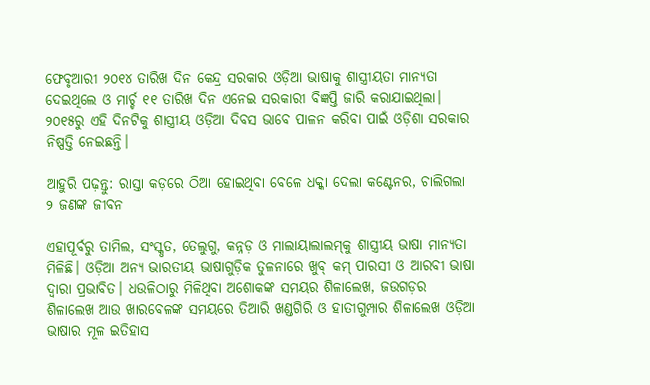ଫେବୃଆରୀ ୨୦୧୪ ତାରିଖ ଦିନ କେନ୍ଦ୍ର ସରକାର ଓଡ଼ିଆ ଭାଷାକୁ ଶାସ୍ତ୍ରୀୟତା ମାନ୍ୟତା ଦେଇଥିଲେ ଓ ମାର୍ଚ୍ଚ ୧୧ ତାରିଖ ଦିନ ଏନେଇ ସରକାରୀ ବିଜ୍ଞପ୍ତି ଜାରି କରାଯାଇଥିଲା। ୨୦୧୫ରୁ ଏହି ଦିନଟିକୁ ଶାସ୍ତ୍ରୀୟ ଓଡ଼ିଆ ଦିବସ ଭାବେ ପାଳନ କରିବା ପାଇଁ ଓଡ଼ିଶା ସରକାର ନିଷ୍ପତ୍ତି ନେଇଛନ୍ତି।

ଆହୁରି ପଢ଼ନ୍ତୁ: ରାସ୍ତା କଡ଼ରେ ଠିଆ ହୋଇଥିବା ବେଳେ ଧକ୍କା ଦେଲା କଣ୍ଟେନର, ଚାଲିଗଲା ୨ ଜଣଙ୍କ ଜୀବନ

ଏହାପୂର୍ବରୁ ତାମିଲ, ସଂସ୍କୃତ, ତେଲୁଗୁ, କନ୍ନଡ଼ ଓ ମାଲାୟାଲାଲମ୍‌କୁ ଶାସ୍ତ୍ରୀୟ ଭାଷା ମାନ୍ୟତା ମିଳିଛି। ଓଡ଼ିଆ ଅନ୍ୟ ଭାରତୀୟ ଭାଷାଗୁଡ଼ିକ ତୁଳନାରେ ଖୁବ୍‌ କମ୍‌ ପାରସୀ ଓ ଆରବୀ ଭାଷା ଦ୍ବାରା ପ୍ରଭାବିତ। ଧଉଳିଠାରୁ ମିଳିଥିବା ଅଶୋକଙ୍କ ସମୟର ଶିଳାଲେଖ, ଜଉଗଡ଼ର ଶିଳାଲେଖ ଆଉ ଖାରବେଳଙ୍କ ସମୟରେ ତିଆରି ଖଣ୍ଡଗିରି ଓ ହାତୀଗୁମ୍ପାର ଶିଳାଲେଖ ଓଡ଼ିଆ ଭାଷାର ମୂଳ ଇତିହାସ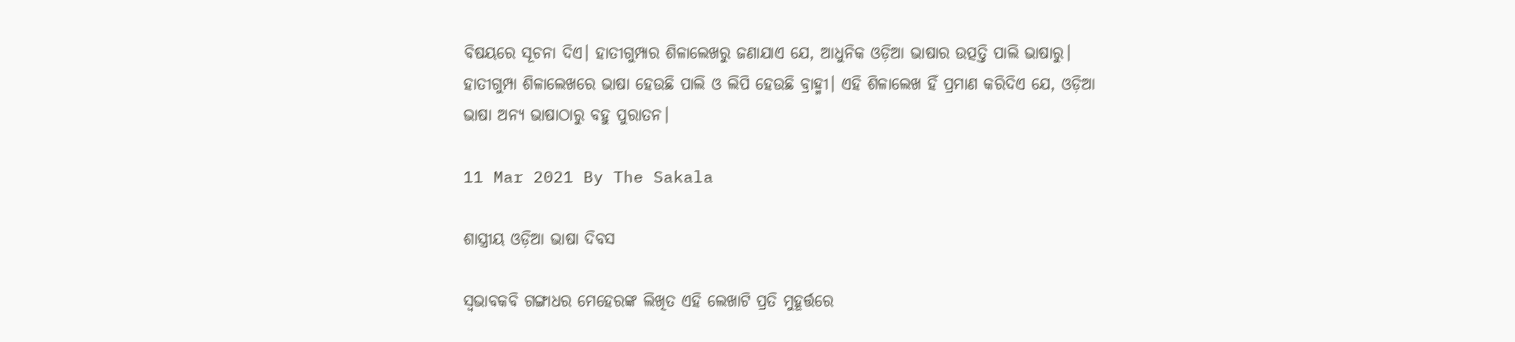ବିଷୟରେ ସୂଚନା ଦିଏ। ହାତୀଗୁମ୍ପାର ଶିଳାଲେଖରୁ ଜଣାଯାଏ ଯେ, ଆଧୁନିକ ଓଡ଼ିଆ ଭାଷାର ଉତ୍ପତ୍ତି ପାଲି ଭାଷାରୁ। ହାତୀଗୁମ୍ପା ଶିଳାଲେଖରେ ଭାଷା ହେଉଛି ପାଲି ଓ ଲିପି ହେଉଛି ବ୍ରାହ୍ମୀ। ଏହି ଶିଳାଲେଖ ହିଁ ପ୍ରମାଣ କରିଦିଏ ଯେ, ଓଡ଼ିଆ ଭାଷା ଅନ୍ୟ ଭାଷାଠାରୁ ବହୁ ପୁରାତନ।

11 Mar 2021 By The Sakala

ଶାସ୍ତ୍ରୀୟ ଓଡ଼ିଆ ଭାଷା ଦିବସ

ସ୍ବଭାବକବି ଗଙ୍ଗାଧର ମେହେରଙ୍କ ଲିଖିତ ଏହି ଲେଖାଟି ପ୍ରତି ମୁହୂର୍ତ୍ତରେ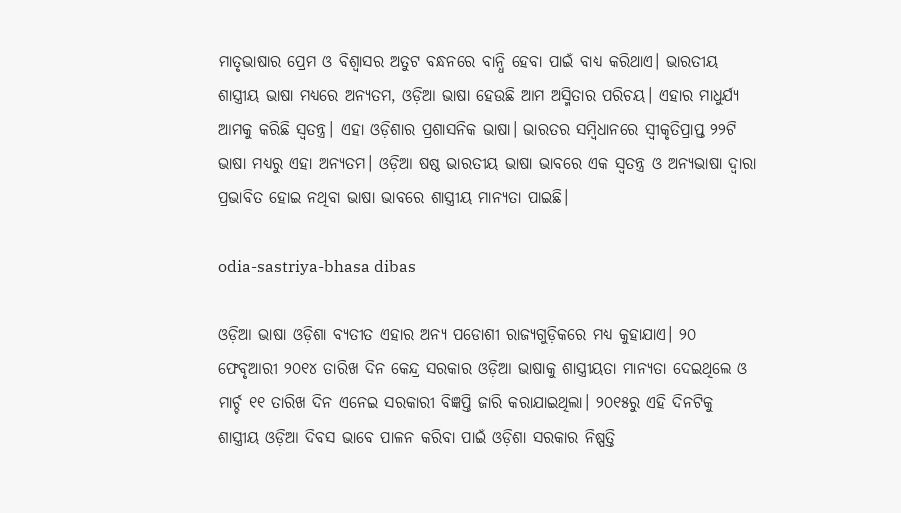ମାତୃଭାଷାର ପ୍ରେମ ଓ ବିଶ୍ବାସର ଅତୁଟ ବନ୍ଧନରେ ବାନ୍ଧି ହେବା ପାଇଁ ବାଧ୍ୟ କରିଥାଏ। ଭାରତୀୟ ଶାସ୍ତ୍ରୀୟ ଭାଷା ମଧ୍ୟରେ ଅନ୍ୟତମ, ଓଡ଼ିଆ ଭାଷା ହେଉଛି ଆମ ଅସ୍ମିତାର ପରିଚୟ। ଏହାର ମାଧୁର୍ଯ୍ୟ ଆମକୁ କରିଛି ସ୍ବତନ୍ତ୍ର। ଏହା ଓଡ଼ିଶାର ପ୍ରଶାସନିକ ଭାଷା। ଭାରତର ସମ୍ବିଧାନରେ ସ୍ବୀକୃତିପ୍ରାପ୍ତ ୨୨ଟି ଭାଷା ମଧ୍ୟରୁ ଏହା ଅନ୍ୟତମ। ଓଡ଼ିଆ ଷଷ୍ଠ ଭାରତୀୟ ଭାଷା ଭାବରେ ଏକ ସ୍ବତନ୍ତ୍ର ଓ ଅନ୍ୟଭାଷା ଦ୍ବାରା ପ୍ରଭାବିତ ହୋଇ ନଥିବା ଭାଷା ଭାବରେ ଶାସ୍ତ୍ରୀୟ ମାନ୍ୟତା ପାଇଛି।

odia-sastriya-bhasa dibas

ଓଡ଼ିଆ ଭାଷା ଓଡ଼ିଶା ବ୍ୟତୀତ ଏହାର ଅନ୍ୟ ପଡୋଶୀ ରାଜ୍ୟଗୁଡ଼ିକରେ ମଧ୍ୟ କୁହାଯାଏ। ୨୦ ଫେବୃଆରୀ ୨୦୧୪ ତାରିଖ ଦିନ କେନ୍ଦ୍ର ସରକାର ଓଡ଼ିଆ ଭାଷାକୁ ଶାସ୍ତ୍ରୀୟତା ମାନ୍ୟତା ଦେଇଥିଲେ ଓ ମାର୍ଚ୍ଚ ୧୧ ତାରିଖ ଦିନ ଏନେଇ ସରକାରୀ ବିଜ୍ଞପ୍ତି ଜାରି କରାଯାଇଥିଲା। ୨୦୧୫ରୁ ଏହି ଦିନଟିକୁ ଶାସ୍ତ୍ରୀୟ ଓଡ଼ିଆ ଦିବସ ଭାବେ ପାଳନ କରିବା ପାଇଁ ଓଡ଼ିଶା ସରକାର ନିଷ୍ପତ୍ତି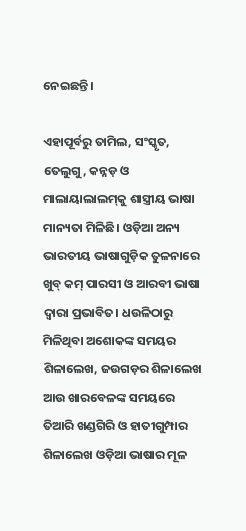ନେଇଛନ୍ତି।

ଏହାପୂର୍ବରୁ ତାମିଲ, ସଂସ୍କୃତ, ତେଲୁଗୁ, କନ୍ନଡ଼ ଓ ମାଲାୟାଲାଲମ୍‌କୁ ଶାସ୍ତ୍ରୀୟ ଭାଷା ମାନ୍ୟତା ମିଳିଛି। ଓଡ଼ିଆ ଅନ୍ୟ ଭାରତୀୟ ଭାଷାଗୁଡ଼ିକ ତୁଳନାରେ ଖୁବ୍‌ କମ୍‌ ପାରସୀ ଓ ଆରବୀ ଭାଷା ଦ୍ବାରା ପ୍ରଭାବିତ। ଧଉଳିଠାରୁ ମିଳିଥିବା ଅଶୋକଙ୍କ ସମୟର ଶିଳାଲେଖ, ଜଉଗଡ଼ର ଶିଳାଲେଖ ଆଉ ଖାରବେଳଙ୍କ ସମୟରେ ତିଆରି ଖଣ୍ଡଗିରି ଓ ହାତୀଗୁମ୍ପାର ଶିଳାଲେଖ ଓଡ଼ିଆ ଭାଷାର ମୂଳ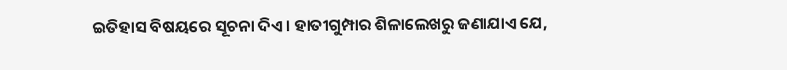ଇତିହାସ ବିଷୟରେ ସୂଚନା ଦିଏ। ହାତୀଗୁମ୍ପାର ଶିଳାଲେଖରୁ ଜଣାଯାଏ ଯେ,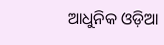ଆଧୁନିକ ଓଡ଼ିଆ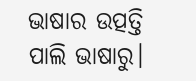ଭାଷାର ଉତ୍ପତ୍ତି ପାଲି ଭାଷାରୁ।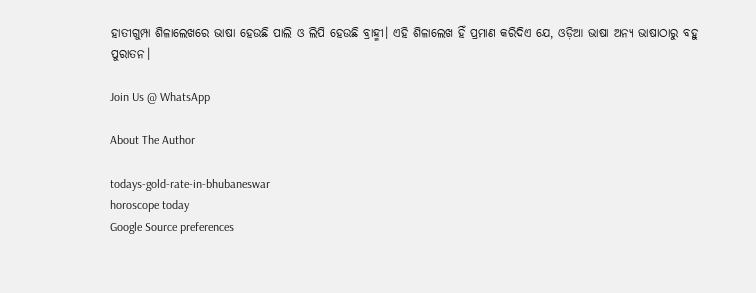ହାତୀଗୁମ୍ପା ଶିଳାଲେଖରେ ଭାଷା ହେଉଛି ପାଲି ଓ ଲିପି ହେଉଛି ବ୍ରାହ୍ମୀ। ଏହି ଶିଳାଲେଖ ହିଁ ପ୍ରମାଣ କରିଦିଏ ଯେ, ଓଡ଼ିଆ ଭାଷା ଅନ୍ୟ ଭାଷାଠାରୁ ବହୁ ପୁରାତନ।

Join Us @ WhatsApp

About The Author

todays-gold-rate-in-bhubaneswar
horoscope today
Google Source preferences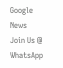Google News
Join Us @ WhatsApp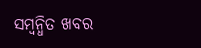ସମ୍ବନ୍ଧିତ ଖବର